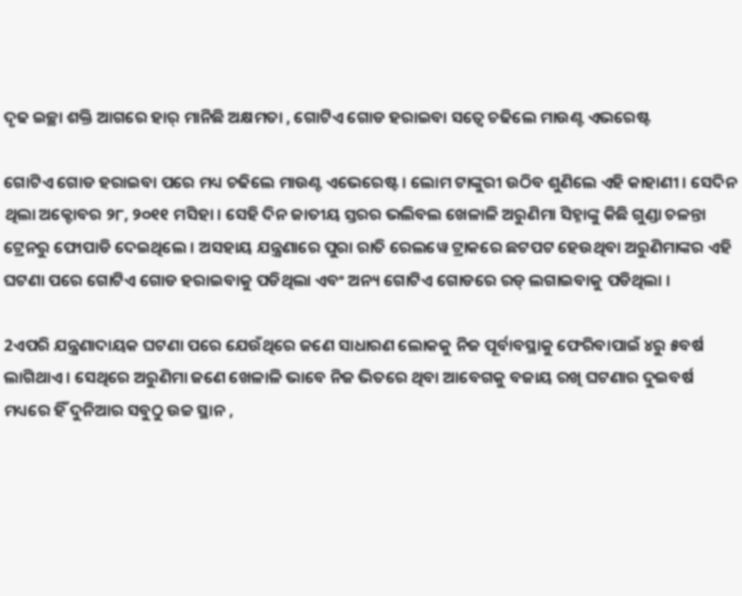ଦୃଢ ଇଚ୍ଛା ଶକ୍ତି ଆଗରେ ହାର୍ ମାନିଛି ଅକ୍ଷମତା , ଗୋଟିଏ ଗୋଡ ହରାଇବା ସତ୍ୱେ ଚଢିଲେ ମାଉଣ୍ଟ ଏଭରେଷ୍ଟ

ଗୋଟିଏ ଗୋଡ ହରାଇବା ପରେ ମଧ୍ୟ ଚଢିଲେ ମାଉଣ୍ଟ ଏଭେରେଷ୍ଟ । ଲୋମ ଟାଙ୍କୁରୀ ଉଠିବ ଶୁଣିଲେ ଏହି କାହାଣୀ । ସେଦିନ ଥିଲା ଅକ୍ଟୋବର ୨୮, ୨୦୧୧ ମସିହା । ସେହି ଦିନ ଜାତୀୟ ସ୍ତରର ଭଲିବଲ ଖେଳାଳି ଅରୁଣିମା ସିହ୍ନାଙ୍କୁ କିଛି ଗୁଣ୍ଡା ଚଳନ୍ତା ଟ୍ରେନରୁ ଫୋପାଡି ଦେଇଥିଲେ । ଅସହାୟ ଯନ୍ତ୍ରଣାରେ ପୁରା ରାତି ରେଲୱେ ଟ୍ରାକରେ ଛଟପଟ ହେଉଥିବା ଅରୁଣିମାଙ୍କର ଏହି ଘଟଣା ପରେ ଗୋଟିଏ ଗୋଡ ହରାଇବାକୁ ପଡିଥିଲା ଏବଂ ଅନ୍ୟ ଗୋଟିଏ ଗୋଡରେ ରଡ୍ ଲଗାଇବାକୁ ପଡିଥିଲା ।

2ଏପରି ଯନ୍ତ୍ରଣାଦାୟକ ଘଟଣା ପରେ ଯେଉଁଥିରେ ଜଣେ ସାଧାରଣ ଲୋକକୁ ନିଜ ପୂର୍ବାବସ୍ଥାକୁ ଫେରିବାପାଇଁ ୪ରୁ ୫ବର୍ଷ ଲାଗିଥାଏ । ସେଥିରେ ଅରୁଣିମା ଜଣେ ଖେଳାଳି ଭାବେ ନିଜ ଭିତରେ ଥିବା ଆବେଗକୁ ବଜାୟ ରଖି ଘଟଣାର ଦୁଇବର୍ଷ ମଧ୍ୟରେ ହିଁ ଦୁନିଆର ସବୁଠୁ ଉଚ୍ଚ ସ୍ଥାନ ,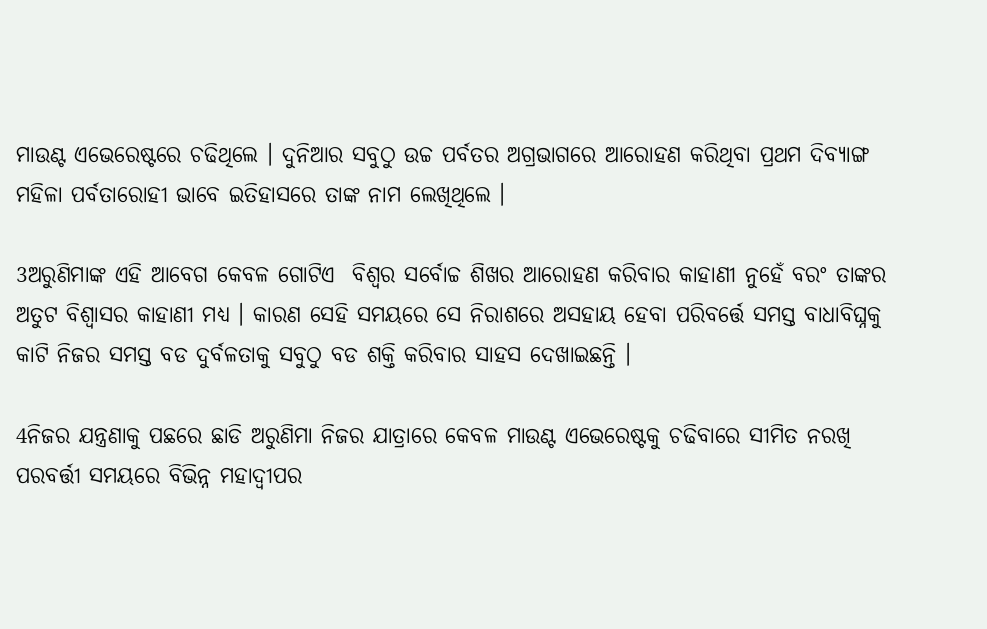ମାଉଣ୍ଟ ଏଭେରେଷ୍ଟରେ ଚଢିଥିଲେ । ଦୁନିଆର ସବୁଠୁ ଉଚ୍ଚ ପର୍ବତର ଅଗ୍ରଭାଗରେ ଆରୋହଣ କରିଥିବା ପ୍ରଥମ ଦିବ୍ୟାଙ୍ଗ ମହିଳା ପର୍ବତାରୋହୀ ଭାବେ ଇତିହାସରେ ତାଙ୍କ ନାମ ଲେଖିଥିଲେ ।

3ଅରୁଣିମାଙ୍କ ଏହି ଆବେଗ କେବଳ ଗୋଟିଏ  ବିଶ୍ୱର ସର୍ବୋଚ୍ଚ ଶିଖର ଆରୋହଣ କରିବାର କାହାଣୀ ନୁହେଁ ବରଂ ତାଙ୍କର ଅତୁଟ ବିଶ୍ୱାସର କାହାଣୀ ମଧ୍ୟ । କାରଣ ସେହି ସମୟରେ ସେ ନିରାଶରେ ଅସହାୟ ହେବା ପରିବର୍ତ୍ତେ ସମସ୍ତ ବାଧାବିଘ୍ନକୁ କାଟି ନିଜର ସମସ୍ତ ବଡ ଦୁର୍ବଳତାକୁ ସବୁଠୁ ବଡ ଶକ୍ତି କରିବାର ସାହସ ଦେଖାଇଛନ୍ତି ।

4ନିଜର ଯନ୍ତ୍ରଣାକୁ ପଛରେ ଛାଡି ଅରୁଣିମା ନିଜର ଯାତ୍ରାରେ କେବଳ ମାଉଣ୍ଟ ଏଭେରେଷ୍ଟକୁ ଚଢିବାରେ ସୀମିତ ନରଖି ପରବର୍ତ୍ତୀ ସମୟରେ ବିଭିନ୍ନ ମହାଦ୍ୱୀପର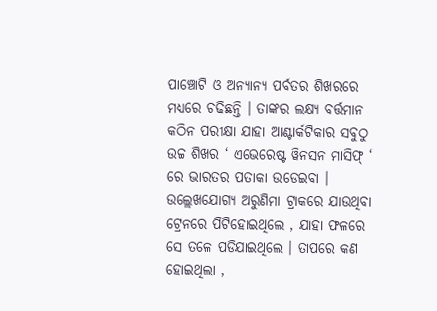ପାଞ୍ଚୋଟି ଓ ଅନ୍ୟାନ୍ୟ ପର୍ବତର ଶିଖରରେ ମଧ୍ୟରେ ଚଢିଛନ୍ତି । ତାଙ୍କର ଲକ୍ଷ୍ୟ ବର୍ତ୍ତମାନ କଠିନ ପରୀକ୍ଷା ଯାହା ଆଣ୍ଟାର୍କଟିକାର ସବୁଠୁ ଉଚ୍ଚ ଶିଖର ‘ ଏଭେରେଷ୍ଟ ୱିନସନ ମାସିଫ୍ ‘ ରେ ଭାରତର ପତାକା ଉଡେଇବା ।
ଉଲ୍ଲେଖଯୋଗ୍ୟ ଅରୁଣିମା ଟ୍ରାକରେ ଯାଉଥିବା ଟ୍ରେନରେ ପିଟିହୋଇଥିଲେ , ଯାହା ଫଳରେ ସେ ତଳେ ପଡିଯାଇଥିଲେ । ତାପରେ କଣ ହୋଇଥିଲା ,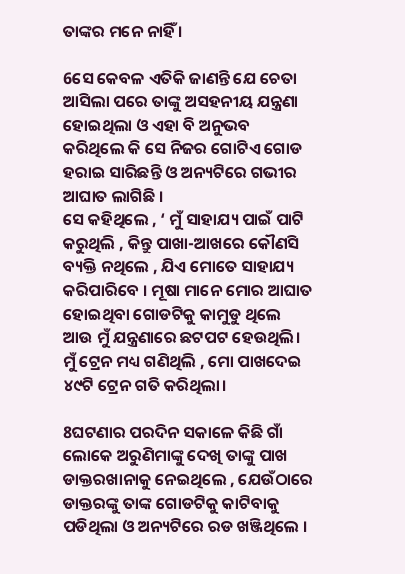ତାଙ୍କର ମନେ ନାହିଁ ।

6ସେ କେବଳ ଏତିକି ଜାଣନ୍ତି ଯେ ଚେତା ଆସିଲା ପରେ ତାଙ୍କୁ ଅସହନୀୟ ଯନ୍ତ୍ରଣା ହୋଇଥିଲା ଓ ଏହା ବି ଅନୁଭବ କରିଥିଲେ କି ସେ ନିଜର ଗୋଟିଏ ଗୋଡ ହରାଇ ସାରିଛନ୍ତି ଓ ଅନ୍ୟଟିରେ ଗଭୀର ଆଘାତ ଲାଗିଛି ।
ସେ କହିଥିଲେ , ‘ ମୁଁ ସାହାଯ୍ୟ ପାଇଁ ପାଟି କରୁଥିଲି , କିନ୍ତୁ ପାଖା-ଆଖରେ କୌଣସି ବ୍ୟକ୍ତି ନଥିଲେ , ଯିଏ ମୋତେ ସାହାଯ୍ୟ କରିପାରିବେ । ମୂଷା ମାନେ ମୋର ଆଘାତ ହୋଇଥିବା ଗୋଡଟିକୁ କାମୁଡୁ ଥିଲେ ଆଉ ମୁଁ ଯନ୍ତ୍ରଣାରେ ଛଟପଟ ହେଉଥିଲି। ମୁଁ ଟ୍ରେନ ମଧ୍ୟ ଗଣିଥିଲି , ମୋ ପାଖଦେଇ ୪୯ଟି ଟ୍ରେନ ଗତି କରିଥିଲା।

8ଘଟଣାର ପରଦିନ ସକାଳେ କିଛି ଗାଁ ଲୋକେ ଅରୁଣିମାଙ୍କୁ ଦେଖି ତାଙ୍କୁ ପାଖ ଡାକ୍ତରଖାନାକୁ ନେଇଥିଲେ , ଯେଉଁଠାରେ ଡାକ୍ତରଙ୍କୁ ତାଙ୍କ ଗୋଡଟିକୁ କାଟିବାକୁ ପଡିଥିଲା ଓ ଅନ୍ୟଟିରେ ରଡ ଖଞ୍ଜିଥିଲେ ।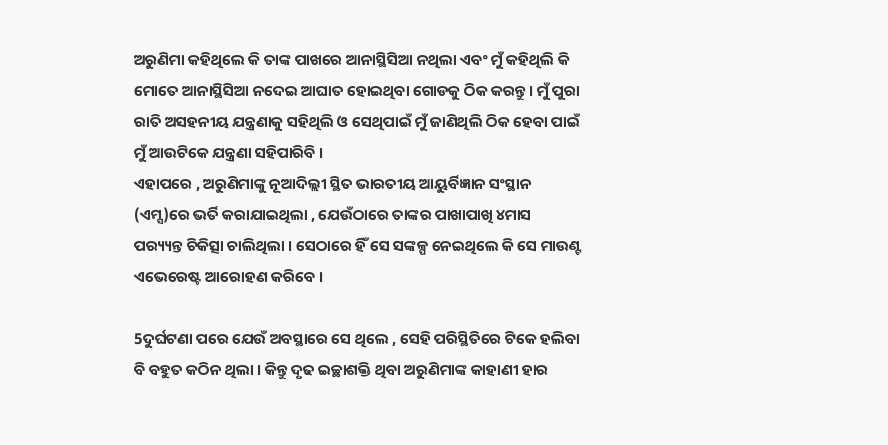ଅରୁଣିମା କହିଥିଲେ କି ତାଙ୍କ ପାଖରେ ଆନାସ୍ଥିସିଆ ନଥିଲା ଏବଂ ମୁଁ କହିଥିଲି କି ମୋତେ ଆନାସ୍ଥିସିଆ ନଦେଇ ଆଘାତ ହୋଇଥିବା ଗୋଡକୁ ଠିକ କରନ୍ତୁ । ମୁଁ ପୁରା ରାତି ଅସହନୀୟ ଯନ୍ତ୍ରଣାକୁ ସହିଥିଲି ଓ ସେଥିପାଇଁ ମୁଁ ଜାଣିଥିଲି ଠିକ ହେବା ପାଇଁ ମୁଁ ଆଉଟିକେ ଯନ୍ତ୍ରଣା ସହିପାରିବି ।
ଏହାପରେ , ଅରୁଣିମାଙ୍କୁ ନୂଆଦିଲ୍ଲୀ ସ୍ଥିତ ଭାରତୀୟ ଆୟୁର୍ବିଜ୍ଞାନ ସଂସ୍ଥାନ (ଏମ୍ସ)ରେ ଭର୍ତି କରାଯାଇଥିଲା , ଯେଉଁଠାରେ ତାଙ୍କର ପାଖାପାଖି ୪ମାସ ପର‌୍ୟ୍ୟନ୍ତ ଚିକିତ୍ସା ଚାଲିଥିଲା । ସେଠାରେ ହିଁ ସେ ସଙ୍କଳ୍ପ ନେଇଥିଲେ କି ସେ ମାଉଣ୍ଟ ଏଭେରେଷ୍ଟ ଆରୋହଣ କରିବେ ।

5ଦୁର୍ଘଟଣା ପରେ ଯେଉଁ ଅବସ୍ଥାରେ ସେ ଥିଲେ , ସେହି ପରିସ୍ଥିତିରେ ଟିକେ ହଲିବା ବି ବହୁତ କଠିନ ଥିଲା । କିନ୍ତୁ ଦୃଢ ଇଚ୍ଛାଶକ୍ତି ଥିବା ଅରୁଣିମାଙ୍କ କାହାଣୀ ହାର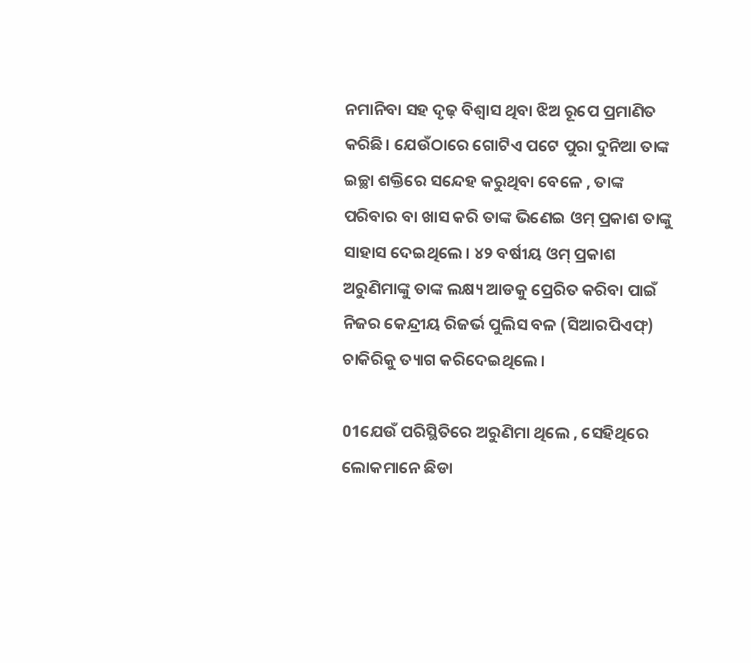ନମାନିବା ସହ ଦୃଢ଼ ବିଶ୍ୱାସ ଥିବା ଝିଅ ରୂପେ ପ୍ରମାଣିତ କରିଛି। ଯେଉଁଠାରେ ଗୋଟିଏ ପଟେ ପୁରା ଦୁନିଆ ତାଙ୍କ ଇଚ୍ଛା ଶକ୍ତିରେ ସନ୍ଦେହ କରୁଥିବା ବେଳେ , ତାଙ୍କ ପରିବାର ବା ଖାସ କରି ତାଙ୍କ ଭିଣେଇ ଓମ୍ ପ୍ରକାଶ ତାଙ୍କୁ ସାହାସ ଦେଇଥିଲେ । ୪୨ ବର୍ଷୀୟ ଓମ୍ ପ୍ରକାଶ ଅରୁଣିମାଙ୍କୁ ତାଙ୍କ ଲକ୍ଷ୍ୟ ଆଡକୁ ପ୍ରେରିତ କରିବା ପାଇଁ ନିଜର କେନ୍ଦ୍ରୀୟ ରିଜର୍ଭ ପୁଲିସ ବଳ (ସିଆରପିଏଫ୍) ଚାକିରିକୁ ତ୍ୟାଗ କରିଦେଇଥିଲେ ।

01ଯେଉଁ ପରିସ୍ଥିତିରେ ଅରୁଣିମା ଥିଲେ , ସେହିଥିରେ ଲୋକମାନେ ଛିଡା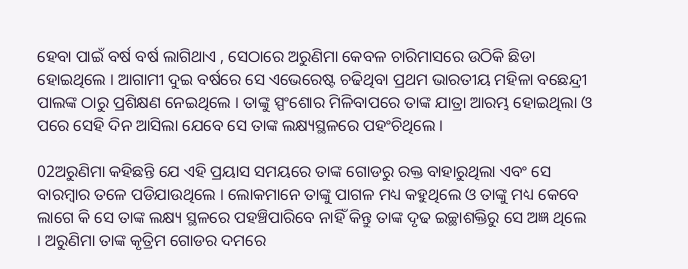ହେବା ପାଇଁ ବର୍ଷ ବର୍ଷ ଲାଗିଥାଏ , ସେଠାରେ ଅରୁଣିମା କେବଳ ଚାରିମାସରେ ଉଠିକି ଛିଡା ହୋଇଥିଲେ । ଆଗାମୀ ଦୁଇ ବର୍ଷରେ ସେ ଏଭେରେଷ୍ଟ ଚଢିଥିବା ପ୍ରଥମ ଭାରତୀୟ ମହିଳା ବଛେନ୍ଦ୍ରୀ ପାଲଙ୍କ ଠାରୁ ପ୍ରଶିକ୍ଷଣ ନେଇଥିଲେ । ତାଙ୍କୁ ସ୍ପଂଶୋର ମିଳିବାପରେ ତାଙ୍କ ଯାତ୍ରା ଆରମ୍ଭ ହୋଇଥିଲା ଓ ପରେ ସେହି ଦିନ ଆସିଲା ଯେବେ ସେ ତାଙ୍କ ଲକ୍ଷ୍ୟସ୍ଥଳରେ ପହଂଚିଥିଲେ ।

02ଅରୁଣିମା କହିଛନ୍ତି ଯେ ଏହି ପ୍ରୟାସ ସମୟରେ ତାଙ୍କ ଗୋଡରୁ ରକ୍ତ ବାହାରୁଥିଲା ଏବଂ ସେ ବାରମ୍ବାର ତଳେ ପଡିଯାଉଥିଲେ । ଲୋକମାନେ ତାଙ୍କୁ ପାଗଳ ମଧ୍ୟ କହୁଥିଲେ ଓ ତାଙ୍କୁ ମଧ୍ୟ କେବେ ଲାଗେ କି ସେ ତାଙ୍କ ଲକ୍ଷ୍ୟ ସ୍ଥଳରେ ପହଞ୍ଚିପାରିବେ ନାହିଁ କିନ୍ତୁ ତାଙ୍କ ଦୃଢ ଇଚ୍ଛାଶକ୍ତିରୁ ସେ ଅଜ୍ଞ ଥିଲେ । ଅରୁଣିମା ତାଙ୍କ କୃତ୍ରିମ ଗୋଡର ଦମରେ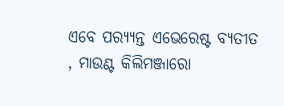ଏବେ ପର‌୍ୟ୍ୟନ୍ତ ଏଭେରେଷ୍ଟ ବ୍ୟତୀତ , ମାଉଣ୍ଟ କିଲିମଞ୍ଜାରୋ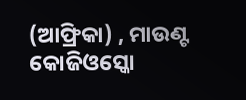(ଆଫ୍ରିକା) , ମାଉଣ୍ଟ କୋଜିଓସ୍କୋ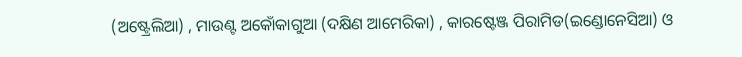(ଅଷ୍ଟ୍ରେଲିଆ) , ମାଉଣ୍ଟ ଅକୋଁକାଗୁଆ (ଦକ୍ଷିଣ ଆମେରିକା) , କାରଷ୍ଟେଞ୍ଜ ପିରାମିଡ(ଇଣ୍ଡୋନେସିଆ) ଓ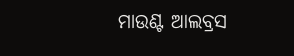ମାଉଣ୍ଟ ଆଲବ୍ରସ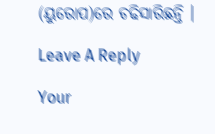(ୟୁରୋପ)ରେ ଚଢିସାରିଛନ୍ତି ।

Leave A Reply

Your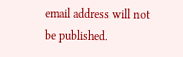email address will not be published.